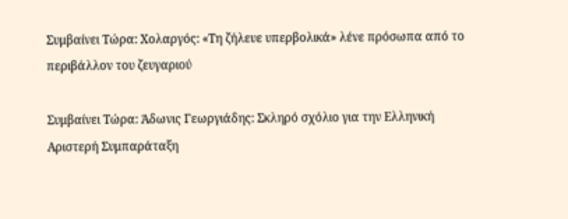Συμβαίνει Τώρα: Χολαργός: «Τη ζήλευε υπερβολικά» λένε πρόσωπα από το περιβάλλον του ζευγαριού

Συμβαίνει Τώρα: Άδωνις Γεωργιάδης: Σκληρό σχόλιο για την Ελληνική Αριστερή Συμπαράταξη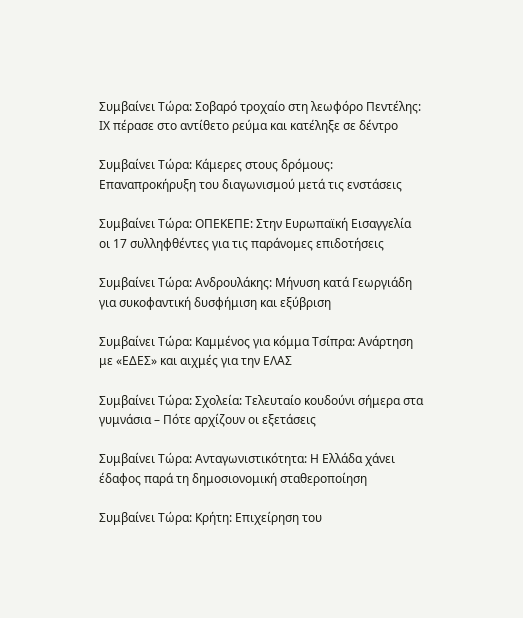Συμβαίνει Τώρα: Σοβαρό τροχαίο στη λεωφόρο Πεντέλης: ΙΧ πέρασε στο αντίθετο ρεύμα και κατέληξε σε δέντρο

Συμβαίνει Τώρα: Κάμερες στους δρόμους: Επαναπροκήρυξη του διαγωνισμού μετά τις ενστάσεις

Συμβαίνει Τώρα: ΟΠΕΚΕΠΕ: Στην Ευρωπαϊκή Εισαγγελία οι 17 συλληφθέντες για τις παράνομες επιδοτήσεις

Συμβαίνει Τώρα: Ανδρουλάκης: Μήνυση κατά Γεωργιάδη για συκοφαντική δυσφήμιση και εξύβριση

Συμβαίνει Τώρα: Καμμένος για κόμμα Τσίπρα: Ανάρτηση με «ΕΔΕΣ» και αιχμές για την ΕΛΑΣ

Συμβαίνει Τώρα: Σχολεία: Τελευταίο κουδούνι σήμερα στα γυμνάσια – Πότε αρχίζουν οι εξετάσεις

Συμβαίνει Τώρα: Ανταγωνιστικότητα: Η Ελλάδα χάνει έδαφος παρά τη δημοσιονομική σταθεροποίηση

Συμβαίνει Τώρα: Κρήτη: Επιχείρηση του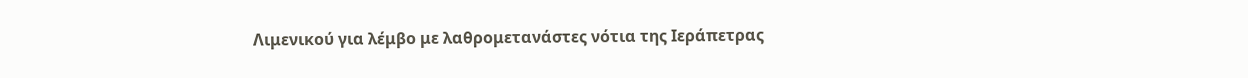Λιμενικού για λέμβο με λαθρομετανάστες νότια της Ιεράπετρας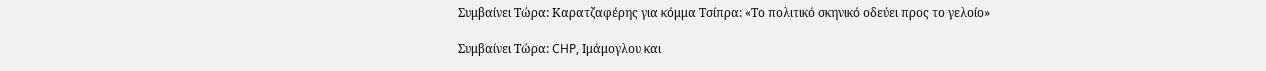Συμβαίνει Τώρα: Καρατζαφέρης για κόμμα Τσίπρα: «Το πολιτικό σκηνικό οδεύει προς το γελοίο»

Συμβαίνει Τώρα: CHP, Ιμάμογλου και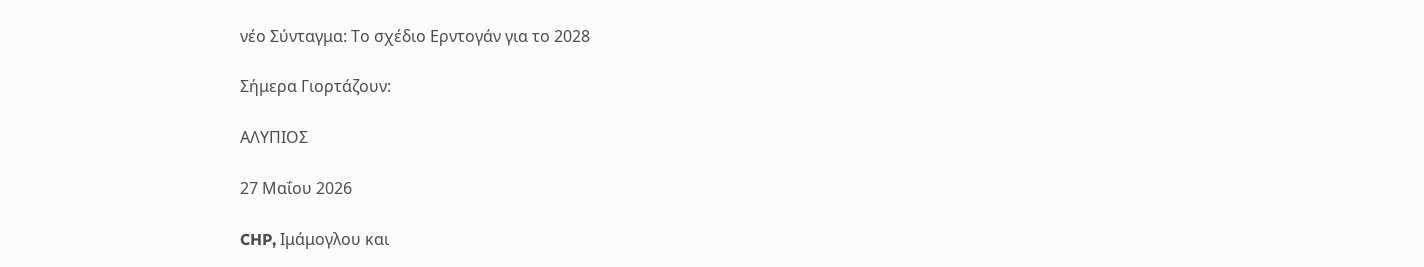νέο Σύνταγμα: Το σχέδιο Ερντογάν για το 2028

Σήμερα Γιορτάζουν:

ΑΛΥΠΙΟΣ

27 Μαΐου 2026

CHP, Ιμάμογλου και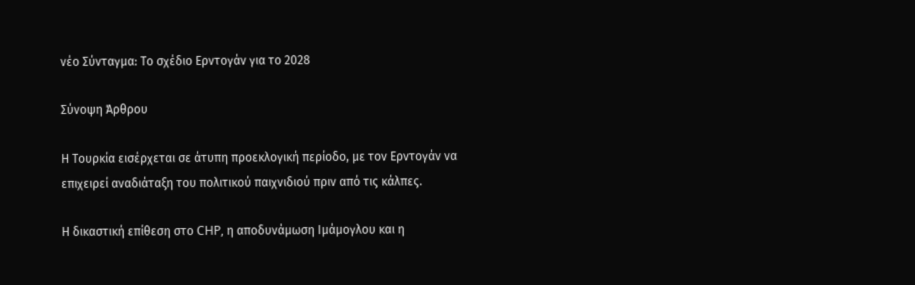νέο Σύνταγμα: Το σχέδιο Ερντογάν για το 2028

Σύνοψη Άρθρου

Η Τουρκία εισέρχεται σε άτυπη προεκλογική περίοδο, με τον Ερντογάν να επιχειρεί αναδιάταξη του πολιτικού παιχνιδιού πριν από τις κάλπες.

Η δικαστική επίθεση στο CHP, η αποδυνάμωση Ιμάμογλου και η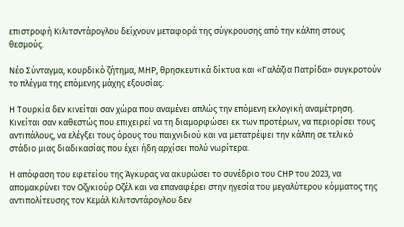επιστροφή Κιλιτσντάρογλου δείχνουν μεταφορά της σύγκρουσης από την κάλπη στους θεσμούς.

Νέο Σύνταγμα, κουρδικό ζήτημα, MHP, θρησκευτικά δίκτυα και «Γαλάζια Πατρίδα» συγκροτούν το πλέγμα της επόμενης μάχης εξουσίας.

Η Τουρκία δεν κινείται σαν χώρα που αναμένει απλώς την επόμενη εκλογική αναμέτρηση. Κινείται σαν καθεστώς που επιχειρεί να τη διαμορφώσει εκ των προτέρων, να περιορίσει τους αντιπάλους, να ελέγξει τους όρους του παιχνιδιού και να μετατρέψει την κάλπη σε τελικό στάδιο μιας διαδικασίας που έχει ήδη αρχίσει πολύ νωρίτερα.

Η απόφαση του εφετείου της Άγκυρας να ακυρώσει το συνέδριο του CHP του 2023, να απομακρύνει τον Οζγκιούρ Οζέλ και να επαναφέρει στην ηγεσία του μεγαλύτερου κόμματος της αντιπολίτευσης τον Κεμάλ Κιλιτσντάρογλου δεν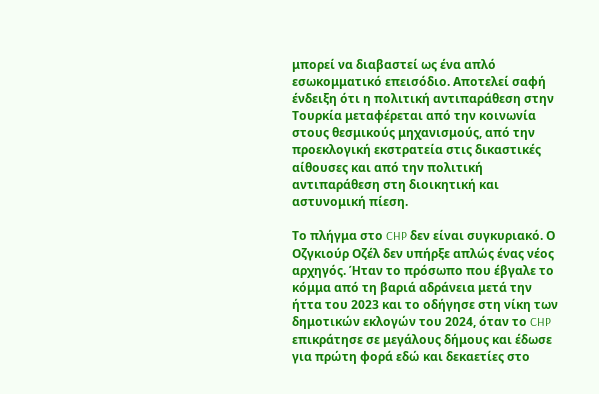μπορεί να διαβαστεί ως ένα απλό εσωκομματικό επεισόδιο. Αποτελεί σαφή ένδειξη ότι η πολιτική αντιπαράθεση στην Τουρκία μεταφέρεται από την κοινωνία στους θεσμικούς μηχανισμούς, από την προεκλογική εκστρατεία στις δικαστικές αίθουσες και από την πολιτική αντιπαράθεση στη διοικητική και αστυνομική πίεση.

Το πλήγμα στο CHP δεν είναι συγκυριακό. Ο Οζγκιούρ Οζέλ δεν υπήρξε απλώς ένας νέος αρχηγός. Ήταν το πρόσωπο που έβγαλε το κόμμα από τη βαριά αδράνεια μετά την ήττα του 2023 και το οδήγησε στη νίκη των δημοτικών εκλογών του 2024, όταν το CHP επικράτησε σε μεγάλους δήμους και έδωσε για πρώτη φορά εδώ και δεκαετίες στο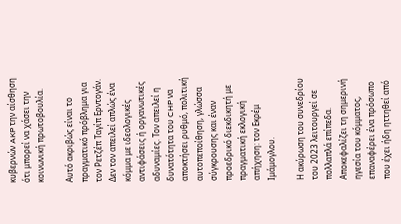κυβερνών AKP την αίσθηση ότι μπορεί να χάσει την κοινωνική πρωτοβουλία.

Αυτό ακριβώς είναι το πραγματικό πρόβλημα για τον Ρετζέπ Ταγίπ Ερντογάν. Δεν τον απειλεί απλώς ένα κόμμα με ιδεολογικές αντιφάσεις ή οργανωτικές αδυναμίες. Τον απειλεί η δυνατότητα του CHP να αποκτήσει ρυθμό, πολιτική αυτοπεποίθηση, γλώσσα σύγκρουσης και έναν προεδρικό διεκδικητή με πραγματική εκλογική απήχηση: τον Εκρέμ Ιμάμογλου.

Η ακύρωση του συνεδρίου του 2023 λειτουργεί σε πολλαπλά επίπεδα. Αποκεφαλίζει τη σημερινή ηγεσία του κόμματος, επαναφέρει ένα πρόσωπο που έχει ήδη ηττηθεί από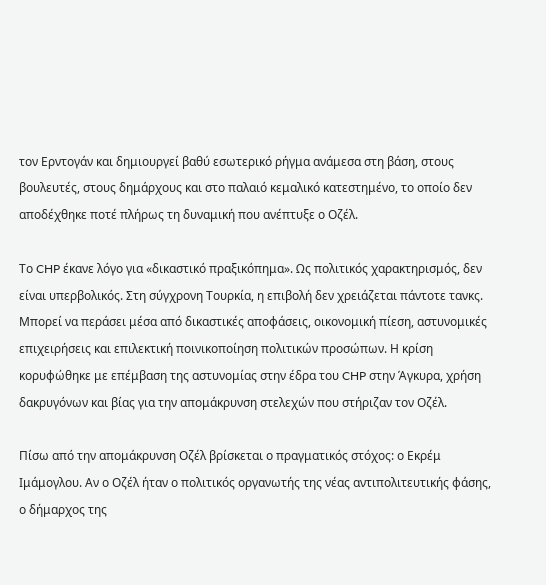τον Ερντογάν και δημιουργεί βαθύ εσωτερικό ρήγμα ανάμεσα στη βάση, στους βουλευτές, στους δημάρχους και στο παλαιό κεμαλικό κατεστημένο, το οποίο δεν αποδέχθηκε ποτέ πλήρως τη δυναμική που ανέπτυξε ο Οζέλ.

Το CHP έκανε λόγο για «δικαστικό πραξικόπημα». Ως πολιτικός χαρακτηρισμός, δεν είναι υπερβολικός. Στη σύγχρονη Τουρκία, η επιβολή δεν χρειάζεται πάντοτε τανκς. Μπορεί να περάσει μέσα από δικαστικές αποφάσεις, οικονομική πίεση, αστυνομικές επιχειρήσεις και επιλεκτική ποινικοποίηση πολιτικών προσώπων. Η κρίση κορυφώθηκε με επέμβαση της αστυνομίας στην έδρα του CHP στην Άγκυρα, χρήση δακρυγόνων και βίας για την απομάκρυνση στελεχών που στήριζαν τον Οζέλ.

Πίσω από την απομάκρυνση Οζέλ βρίσκεται ο πραγματικός στόχος: ο Εκρέμ Ιμάμογλου. Αν ο Οζέλ ήταν ο πολιτικός οργανωτής της νέας αντιπολιτευτικής φάσης, ο δήμαρχος της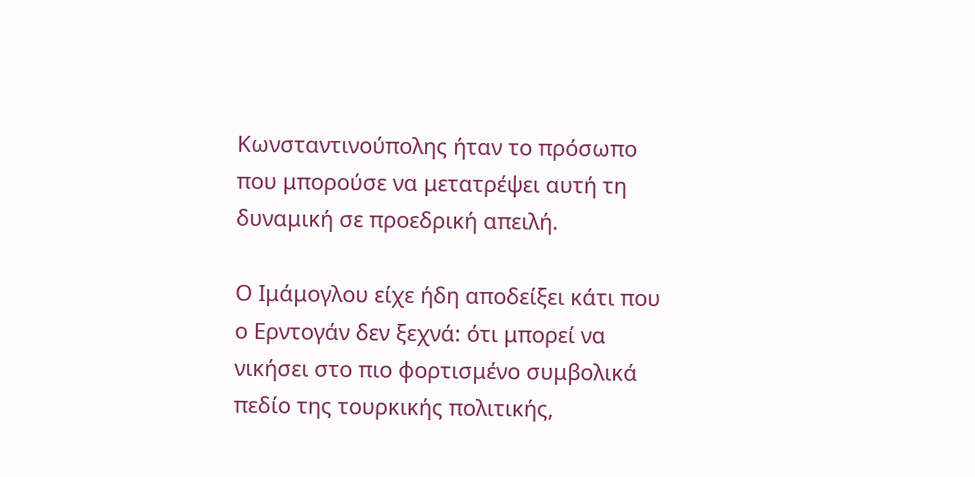Κωνσταντινούπολης ήταν το πρόσωπο που μπορούσε να μετατρέψει αυτή τη δυναμική σε προεδρική απειλή.

Ο Ιμάμογλου είχε ήδη αποδείξει κάτι που ο Ερντογάν δεν ξεχνά: ότι μπορεί να νικήσει στο πιο φορτισμένο συμβολικά πεδίο της τουρκικής πολιτικής,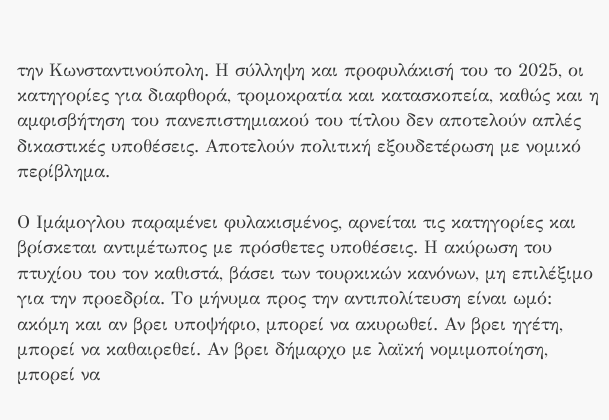την Κωνσταντινούπολη. Η σύλληψη και προφυλάκισή του το 2025, οι κατηγορίες για διαφθορά, τρομοκρατία και κατασκοπεία, καθώς και η αμφισβήτηση του πανεπιστημιακού του τίτλου δεν αποτελούν απλές δικαστικές υποθέσεις. Αποτελούν πολιτική εξουδετέρωση με νομικό περίβλημα.

Ο Ιμάμογλου παραμένει φυλακισμένος, αρνείται τις κατηγορίες και βρίσκεται αντιμέτωπος με πρόσθετες υποθέσεις. Η ακύρωση του πτυχίου του τον καθιστά, βάσει των τουρκικών κανόνων, μη επιλέξιμο για την προεδρία. Το μήνυμα προς την αντιπολίτευση είναι ωμό: ακόμη και αν βρει υποψήφιο, μπορεί να ακυρωθεί. Αν βρει ηγέτη, μπορεί να καθαιρεθεί. Αν βρει δήμαρχο με λαϊκή νομιμοποίηση, μπορεί να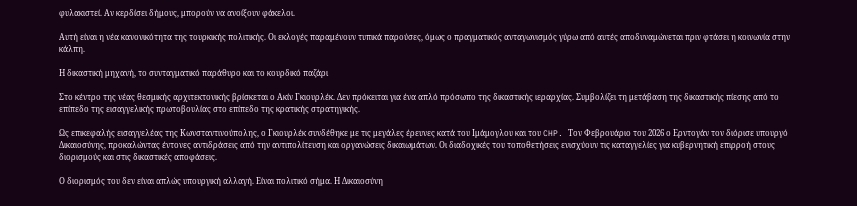φυλακιστεί. Αν κερδίσει δήμους, μπορούν να ανοίξουν φάκελοι.

Αυτή είναι η νέα κανονικότητα της τουρκικής πολιτικής. Οι εκλογές παραμένουν τυπικά παρούσες, όμως ο πραγματικός ανταγωνισμός γύρω από αυτές αποδυναμώνεται πριν φτάσει η κοινωνία στην κάλπη.

Η δικαστική μηχανή, το συνταγματικό παράθυρο και το κουρδικό παζάρι

Στο κέντρο της νέας θεσμικής αρχιτεκτονικής βρίσκεται ο Ακίν Γκιουρλέκ. Δεν πρόκειται για ένα απλό πρόσωπο της δικαστικής ιεραρχίας. Συμβολίζει τη μετάβαση της δικαστικής πίεσης από το επίπεδο της εισαγγελικής πρωτοβουλίας στο επίπεδο της κρατικής στρατηγικής.

Ως επικεφαλής εισαγγελέας της Κωνσταντινούπολης, ο Γκιουρλέκ συνδέθηκε με τις μεγάλες έρευνες κατά του Ιμάμογλου και του CHP. Τον Φεβρουάριο του 2026 ο Ερντογάν τον διόρισε υπουργό Δικαιοσύνης, προκαλώντας έντονες αντιδράσεις από την αντιπολίτευση και οργανώσεις δικαιωμάτων. Οι διαδοχικές του τοποθετήσεις ενισχύουν τις καταγγελίες για κυβερνητική επιρροή στους διορισμούς και στις δικαστικές αποφάσεις.

Ο διορισμός του δεν είναι απλώς υπουργική αλλαγή. Είναι πολιτικό σήμα. Η Δικαιοσύνη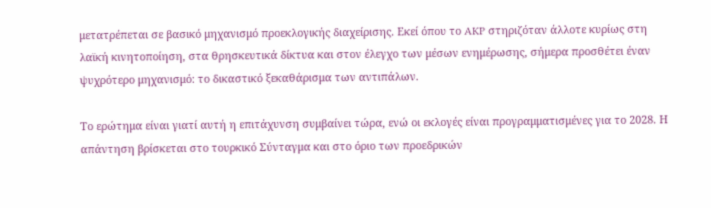μετατρέπεται σε βασικό μηχανισμό προεκλογικής διαχείρισης. Εκεί όπου το AKP στηριζόταν άλλοτε κυρίως στη λαϊκή κινητοποίηση, στα θρησκευτικά δίκτυα και στον έλεγχο των μέσων ενημέρωσης, σήμερα προσθέτει έναν ψυχρότερο μηχανισμό: το δικαστικό ξεκαθάρισμα των αντιπάλων.

Το ερώτημα είναι γιατί αυτή η επιτάχυνση συμβαίνει τώρα, ενώ οι εκλογές είναι προγραμματισμένες για το 2028. Η απάντηση βρίσκεται στο τουρκικό Σύνταγμα και στο όριο των προεδρικών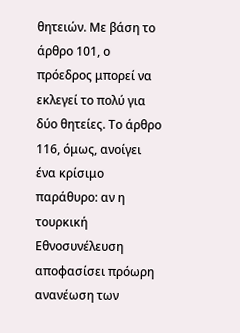θητειών. Με βάση το άρθρο 101, ο πρόεδρος μπορεί να εκλεγεί το πολύ για δύο θητείες. Το άρθρο 116, όμως, ανοίγει ένα κρίσιμο παράθυρο: αν η τουρκική Εθνοσυνέλευση αποφασίσει πρόωρη ανανέωση των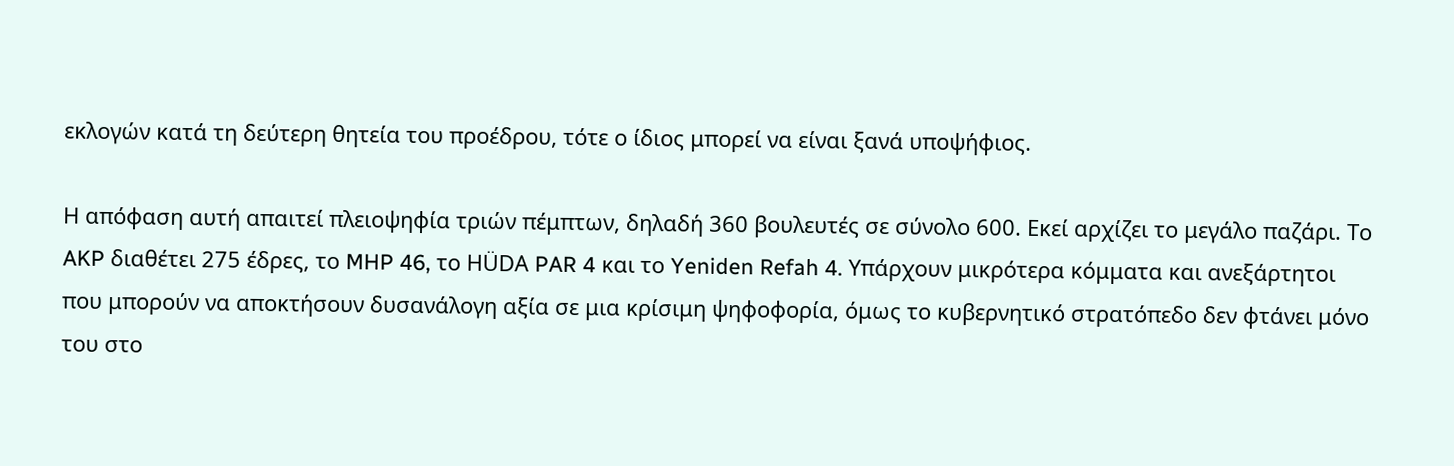εκλογών κατά τη δεύτερη θητεία του προέδρου, τότε ο ίδιος μπορεί να είναι ξανά υποψήφιος.

Η απόφαση αυτή απαιτεί πλειοψηφία τριών πέμπτων, δηλαδή 360 βουλευτές σε σύνολο 600. Εκεί αρχίζει το μεγάλο παζάρι. Το AKP διαθέτει 275 έδρες, το MHP 46, το HÜDA PAR 4 και το Yeniden Refah 4. Υπάρχουν μικρότερα κόμματα και ανεξάρτητοι που μπορούν να αποκτήσουν δυσανάλογη αξία σε μια κρίσιμη ψηφοφορία, όμως το κυβερνητικό στρατόπεδο δεν φτάνει μόνο του στο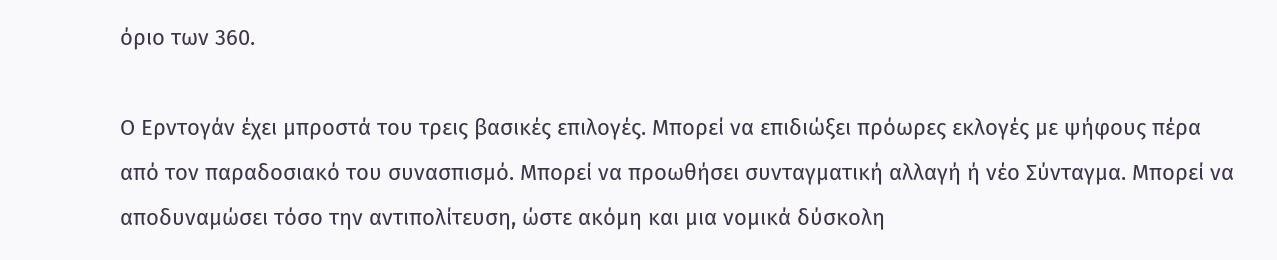όριο των 360.

Ο Ερντογάν έχει μπροστά του τρεις βασικές επιλογές. Μπορεί να επιδιώξει πρόωρες εκλογές με ψήφους πέρα από τον παραδοσιακό του συνασπισμό. Μπορεί να προωθήσει συνταγματική αλλαγή ή νέο Σύνταγμα. Μπορεί να αποδυναμώσει τόσο την αντιπολίτευση, ώστε ακόμη και μια νομικά δύσκολη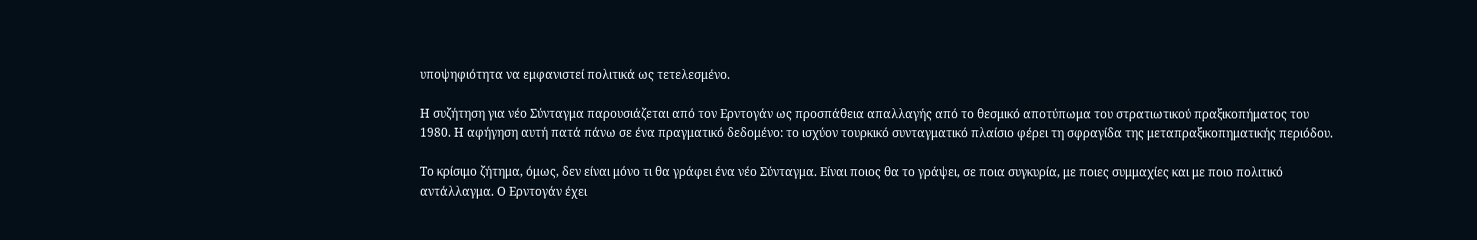υποψηφιότητα να εμφανιστεί πολιτικά ως τετελεσμένο.

Η συζήτηση για νέο Σύνταγμα παρουσιάζεται από τον Ερντογάν ως προσπάθεια απαλλαγής από το θεσμικό αποτύπωμα του στρατιωτικού πραξικοπήματος του 1980. Η αφήγηση αυτή πατά πάνω σε ένα πραγματικό δεδομένο: το ισχύον τουρκικό συνταγματικό πλαίσιο φέρει τη σφραγίδα της μεταπραξικοπηματικής περιόδου.

Το κρίσιμο ζήτημα, όμως, δεν είναι μόνο τι θα γράφει ένα νέο Σύνταγμα. Είναι ποιος θα το γράψει, σε ποια συγκυρία, με ποιες συμμαχίες και με ποιο πολιτικό αντάλλαγμα. Ο Ερντογάν έχει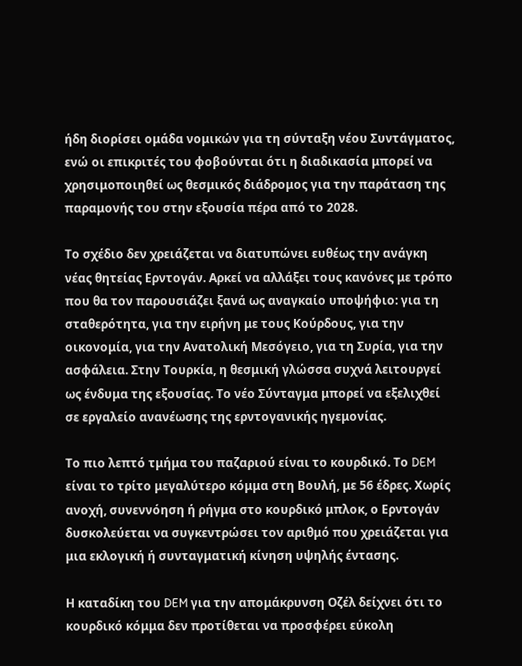ήδη διορίσει ομάδα νομικών για τη σύνταξη νέου Συντάγματος, ενώ οι επικριτές του φοβούνται ότι η διαδικασία μπορεί να χρησιμοποιηθεί ως θεσμικός διάδρομος για την παράταση της παραμονής του στην εξουσία πέρα από το 2028.

Το σχέδιο δεν χρειάζεται να διατυπώνει ευθέως την ανάγκη νέας θητείας Ερντογάν. Αρκεί να αλλάξει τους κανόνες με τρόπο που θα τον παρουσιάζει ξανά ως αναγκαίο υποψήφιο: για τη σταθερότητα, για την ειρήνη με τους Κούρδους, για την οικονομία, για την Ανατολική Μεσόγειο, για τη Συρία, για την ασφάλεια. Στην Τουρκία, η θεσμική γλώσσα συχνά λειτουργεί ως ένδυμα της εξουσίας. Το νέο Σύνταγμα μπορεί να εξελιχθεί σε εργαλείο ανανέωσης της ερντογανικής ηγεμονίας.

Το πιο λεπτό τμήμα του παζαριού είναι το κουρδικό. Το DEM είναι το τρίτο μεγαλύτερο κόμμα στη Βουλή, με 56 έδρες. Χωρίς ανοχή, συνεννόηση ή ρήγμα στο κουρδικό μπλοκ, ο Ερντογάν δυσκολεύεται να συγκεντρώσει τον αριθμό που χρειάζεται για μια εκλογική ή συνταγματική κίνηση υψηλής έντασης.

Η καταδίκη του DEM για την απομάκρυνση Οζέλ δείχνει ότι το κουρδικό κόμμα δεν προτίθεται να προσφέρει εύκολη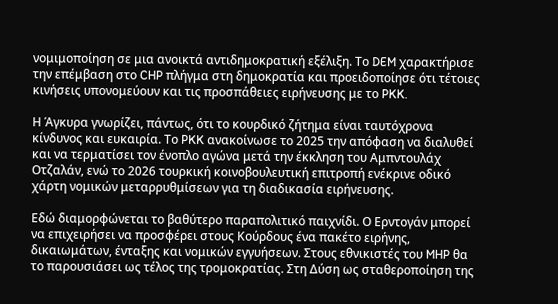νομιμοποίηση σε μια ανοικτά αντιδημοκρατική εξέλιξη. Το DEM χαρακτήρισε την επέμβαση στο CHP πλήγμα στη δημοκρατία και προειδοποίησε ότι τέτοιες κινήσεις υπονομεύουν και τις προσπάθειες ειρήνευσης με το PKK.

Η Άγκυρα γνωρίζει, πάντως, ότι το κουρδικό ζήτημα είναι ταυτόχρονα κίνδυνος και ευκαιρία. Το PKK ανακοίνωσε το 2025 την απόφαση να διαλυθεί και να τερματίσει τον ένοπλο αγώνα μετά την έκκληση του Αμπντουλάχ Οτζαλάν, ενώ το 2026 τουρκική κοινοβουλευτική επιτροπή ενέκρινε οδικό χάρτη νομικών μεταρρυθμίσεων για τη διαδικασία ειρήνευσης.

Εδώ διαμορφώνεται το βαθύτερο παραπολιτικό παιχνίδι. Ο Ερντογάν μπορεί να επιχειρήσει να προσφέρει στους Κούρδους ένα πακέτο ειρήνης, δικαιωμάτων, ένταξης και νομικών εγγυήσεων. Στους εθνικιστές του MHP θα το παρουσιάσει ως τέλος της τρομοκρατίας. Στη Δύση ως σταθεροποίηση της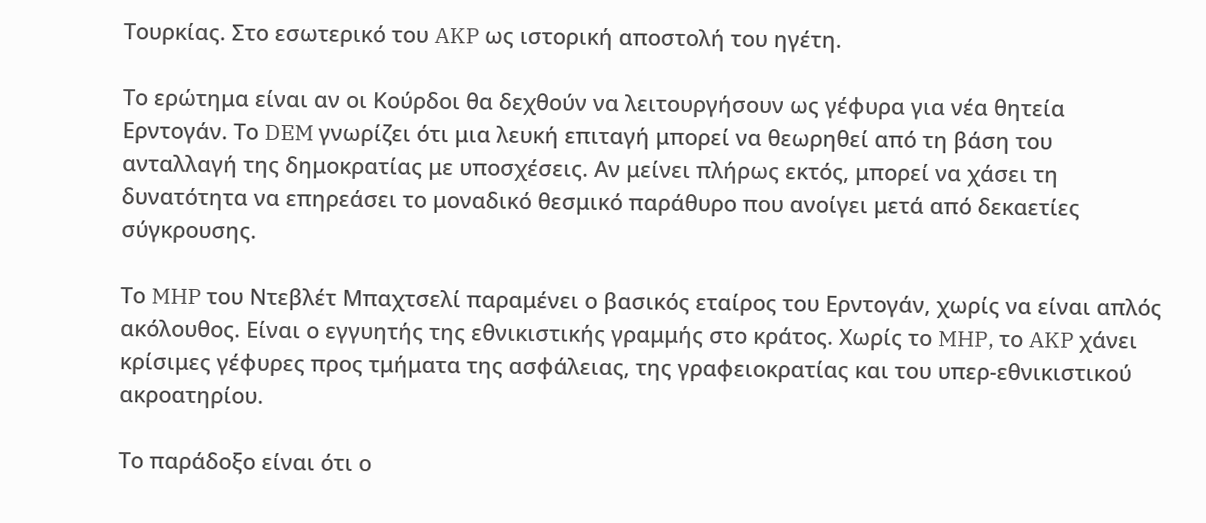Τουρκίας. Στο εσωτερικό του AKP ως ιστορική αποστολή του ηγέτη.

Το ερώτημα είναι αν οι Κούρδοι θα δεχθούν να λειτουργήσουν ως γέφυρα για νέα θητεία Ερντογάν. Το DEM γνωρίζει ότι μια λευκή επιταγή μπορεί να θεωρηθεί από τη βάση του ανταλλαγή της δημοκρατίας με υποσχέσεις. Αν μείνει πλήρως εκτός, μπορεί να χάσει τη δυνατότητα να επηρεάσει το μοναδικό θεσμικό παράθυρο που ανοίγει μετά από δεκαετίες σύγκρουσης.

Το MHP του Ντεβλέτ Μπαχτσελί παραμένει ο βασικός εταίρος του Ερντογάν, χωρίς να είναι απλός ακόλουθος. Είναι ο εγγυητής της εθνικιστικής γραμμής στο κράτος. Χωρίς το MHP, το AKP χάνει κρίσιμες γέφυρες προς τμήματα της ασφάλειας, της γραφειοκρατίας και του υπερ-εθνικιστικού ακροατηρίου.

Το παράδοξο είναι ότι ο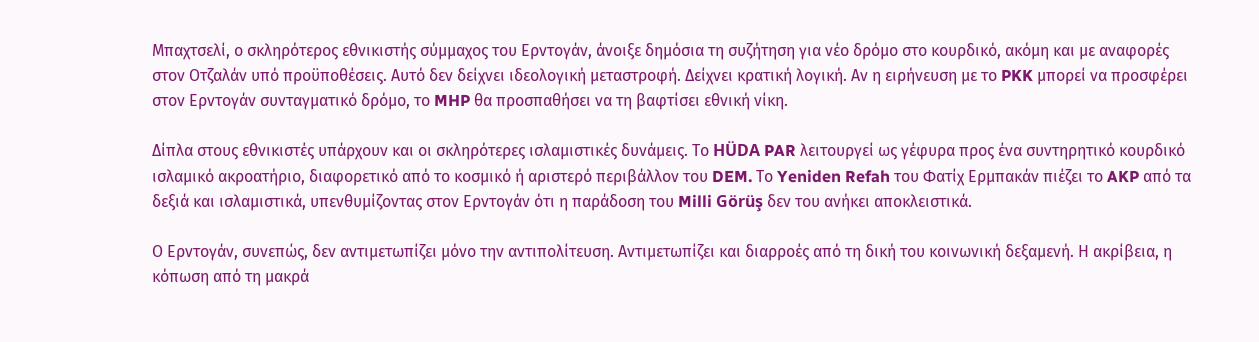Μπαχτσελί, ο σκληρότερος εθνικιστής σύμμαχος του Ερντογάν, άνοιξε δημόσια τη συζήτηση για νέο δρόμο στο κουρδικό, ακόμη και με αναφορές στον Οτζαλάν υπό προϋποθέσεις. Αυτό δεν δείχνει ιδεολογική μεταστροφή. Δείχνει κρατική λογική. Αν η ειρήνευση με το PKK μπορεί να προσφέρει στον Ερντογάν συνταγματικό δρόμο, το MHP θα προσπαθήσει να τη βαφτίσει εθνική νίκη.

Δίπλα στους εθνικιστές υπάρχουν και οι σκληρότερες ισλαμιστικές δυνάμεις. Το HÜDA PAR λειτουργεί ως γέφυρα προς ένα συντηρητικό κουρδικό ισλαμικό ακροατήριο, διαφορετικό από το κοσμικό ή αριστερό περιβάλλον του DEM. Το Yeniden Refah του Φατίχ Ερμπακάν πιέζει το AKP από τα δεξιά και ισλαμιστικά, υπενθυμίζοντας στον Ερντογάν ότι η παράδοση του Milli Görüş δεν του ανήκει αποκλειστικά.

Ο Ερντογάν, συνεπώς, δεν αντιμετωπίζει μόνο την αντιπολίτευση. Αντιμετωπίζει και διαρροές από τη δική του κοινωνική δεξαμενή. Η ακρίβεια, η κόπωση από τη μακρά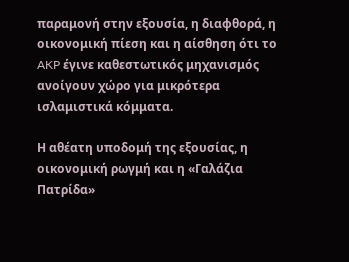παραμονή στην εξουσία, η διαφθορά, η οικονομική πίεση και η αίσθηση ότι το AKP έγινε καθεστωτικός μηχανισμός ανοίγουν χώρο για μικρότερα ισλαμιστικά κόμματα.

Η αθέατη υποδομή της εξουσίας, η οικονομική ρωγμή και η «Γαλάζια Πατρίδα»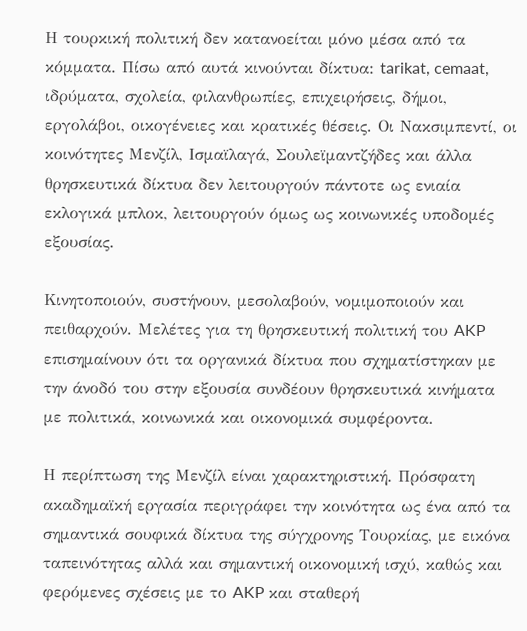Η τουρκική πολιτική δεν κατανοείται μόνο μέσα από τα κόμματα. Πίσω από αυτά κινούνται δίκτυα: tarikat, cemaat, ιδρύματα, σχολεία, φιλανθρωπίες, επιχειρήσεις, δήμοι, εργολάβοι, οικογένειες και κρατικές θέσεις. Οι Νακσιμπεντί, οι κοινότητες Μενζίλ, Ισμαϊλαγά, Σουλεϊμαντζήδες και άλλα θρησκευτικά δίκτυα δεν λειτουργούν πάντοτε ως ενιαία εκλογικά μπλοκ, λειτουργούν όμως ως κοινωνικές υποδομές εξουσίας.

Κινητοποιούν, συστήνουν, μεσολαβούν, νομιμοποιούν και πειθαρχούν. Μελέτες για τη θρησκευτική πολιτική του AKP επισημαίνουν ότι τα οργανικά δίκτυα που σχηματίστηκαν με την άνοδό του στην εξουσία συνδέουν θρησκευτικά κινήματα με πολιτικά, κοινωνικά και οικονομικά συμφέροντα.

Η περίπτωση της Μενζίλ είναι χαρακτηριστική. Πρόσφατη ακαδημαϊκή εργασία περιγράφει την κοινότητα ως ένα από τα σημαντικά σουφικά δίκτυα της σύγχρονης Τουρκίας, με εικόνα ταπεινότητας αλλά και σημαντική οικονομική ισχύ, καθώς και φερόμενες σχέσεις με το AKP και σταθερή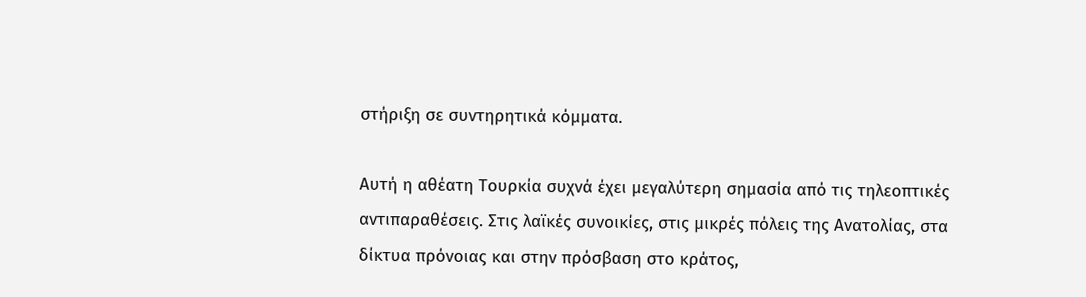στήριξη σε συντηρητικά κόμματα.

Αυτή η αθέατη Τουρκία συχνά έχει μεγαλύτερη σημασία από τις τηλεοπτικές αντιπαραθέσεις. Στις λαϊκές συνοικίες, στις μικρές πόλεις της Ανατολίας, στα δίκτυα πρόνοιας και στην πρόσβαση στο κράτος,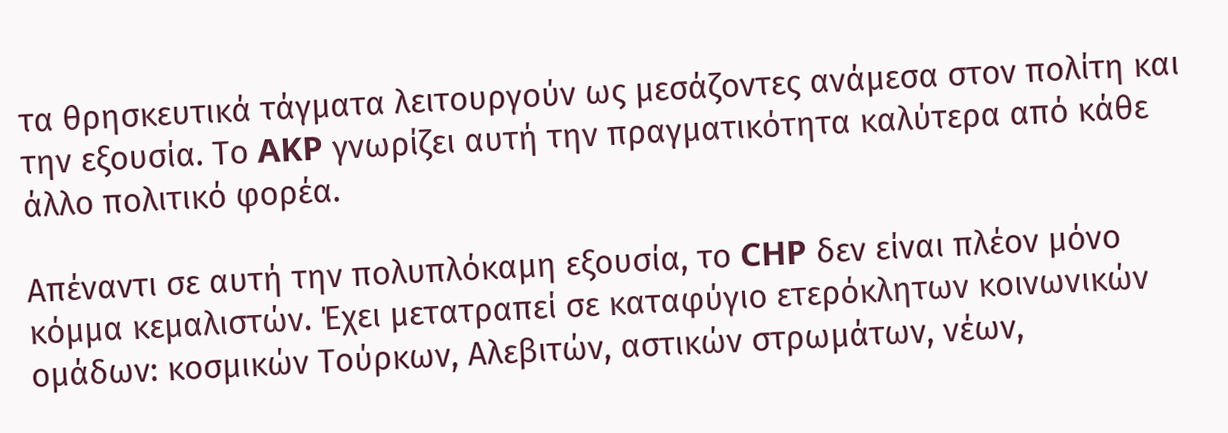τα θρησκευτικά τάγματα λειτουργούν ως μεσάζοντες ανάμεσα στον πολίτη και την εξουσία. Το AKP γνωρίζει αυτή την πραγματικότητα καλύτερα από κάθε άλλο πολιτικό φορέα.

Απέναντι σε αυτή την πολυπλόκαμη εξουσία, το CHP δεν είναι πλέον μόνο κόμμα κεμαλιστών. Έχει μετατραπεί σε καταφύγιο ετερόκλητων κοινωνικών ομάδων: κοσμικών Τούρκων, Αλεβιτών, αστικών στρωμάτων, νέων,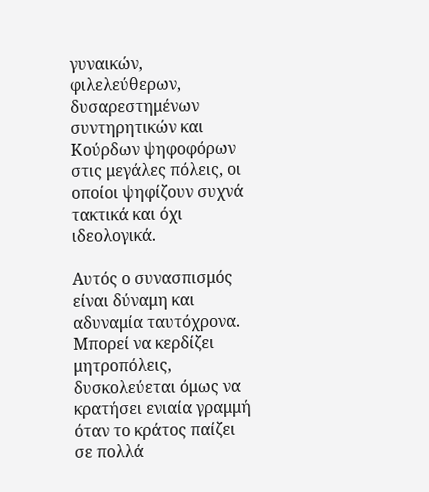γυναικών, φιλελεύθερων, δυσαρεστημένων συντηρητικών και Κούρδων ψηφοφόρων στις μεγάλες πόλεις, οι οποίοι ψηφίζουν συχνά τακτικά και όχι ιδεολογικά.

Αυτός ο συνασπισμός είναι δύναμη και αδυναμία ταυτόχρονα. Μπορεί να κερδίζει μητροπόλεις, δυσκολεύεται όμως να κρατήσει ενιαία γραμμή όταν το κράτος παίζει σε πολλά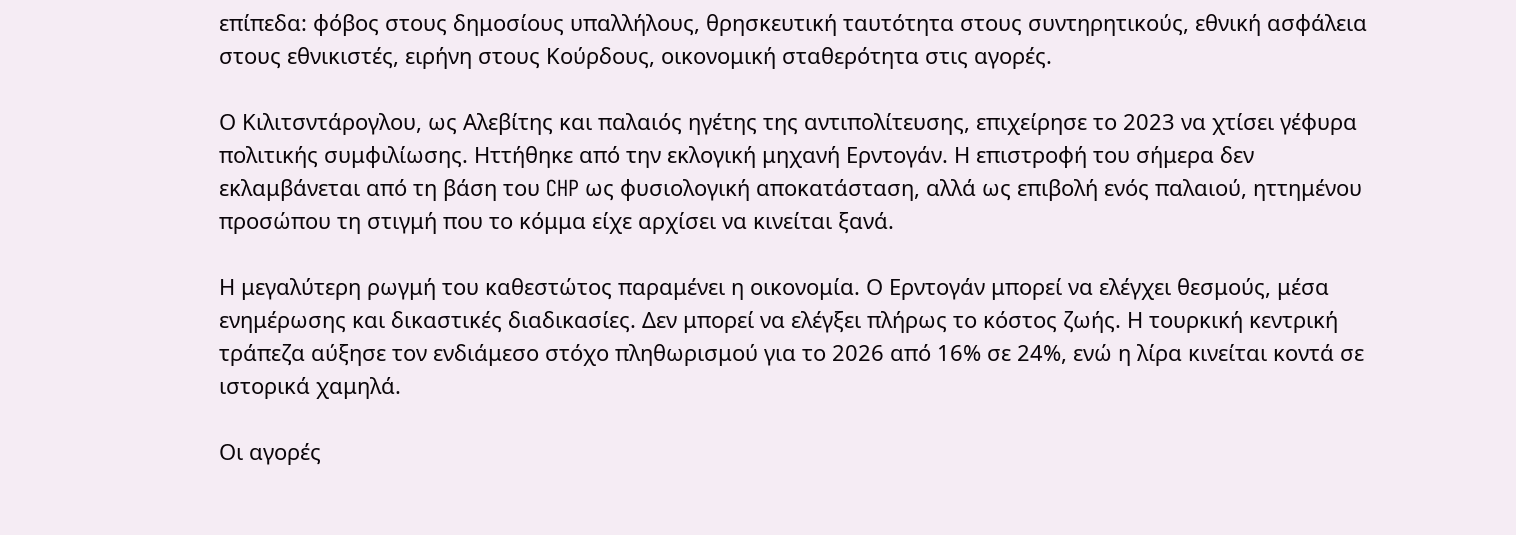επίπεδα: φόβος στους δημοσίους υπαλλήλους, θρησκευτική ταυτότητα στους συντηρητικούς, εθνική ασφάλεια στους εθνικιστές, ειρήνη στους Κούρδους, οικονομική σταθερότητα στις αγορές.

Ο Κιλιτσντάρογλου, ως Αλεβίτης και παλαιός ηγέτης της αντιπολίτευσης, επιχείρησε το 2023 να χτίσει γέφυρα πολιτικής συμφιλίωσης. Ηττήθηκε από την εκλογική μηχανή Ερντογάν. Η επιστροφή του σήμερα δεν εκλαμβάνεται από τη βάση του CHP ως φυσιολογική αποκατάσταση, αλλά ως επιβολή ενός παλαιού, ηττημένου προσώπου τη στιγμή που το κόμμα είχε αρχίσει να κινείται ξανά.

Η μεγαλύτερη ρωγμή του καθεστώτος παραμένει η οικονομία. Ο Ερντογάν μπορεί να ελέγχει θεσμούς, μέσα ενημέρωσης και δικαστικές διαδικασίες. Δεν μπορεί να ελέγξει πλήρως το κόστος ζωής. Η τουρκική κεντρική τράπεζα αύξησε τον ενδιάμεσο στόχο πληθωρισμού για το 2026 από 16% σε 24%, ενώ η λίρα κινείται κοντά σε ιστορικά χαμηλά.

Οι αγορές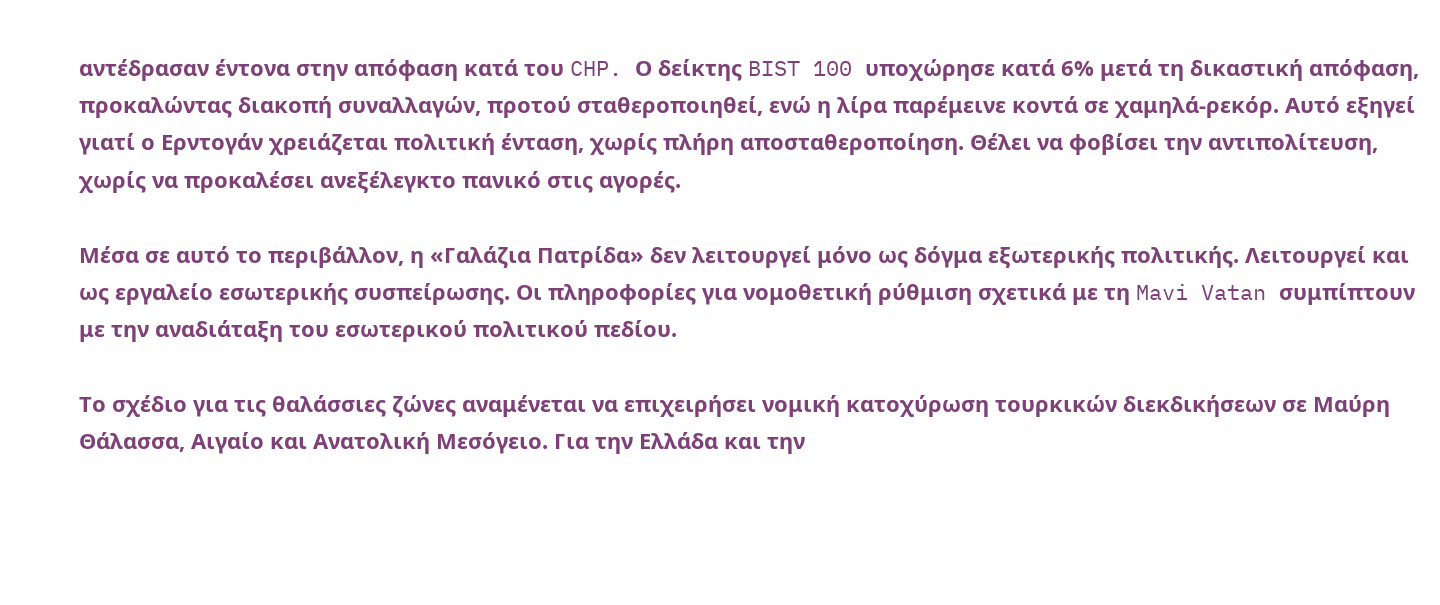αντέδρασαν έντονα στην απόφαση κατά του CHP. Ο δείκτης BIST 100 υποχώρησε κατά 6% μετά τη δικαστική απόφαση, προκαλώντας διακοπή συναλλαγών, προτού σταθεροποιηθεί, ενώ η λίρα παρέμεινε κοντά σε χαμηλά-ρεκόρ. Αυτό εξηγεί γιατί ο Ερντογάν χρειάζεται πολιτική ένταση, χωρίς πλήρη αποσταθεροποίηση. Θέλει να φοβίσει την αντιπολίτευση, χωρίς να προκαλέσει ανεξέλεγκτο πανικό στις αγορές.

Μέσα σε αυτό το περιβάλλον, η «Γαλάζια Πατρίδα» δεν λειτουργεί μόνο ως δόγμα εξωτερικής πολιτικής. Λειτουργεί και ως εργαλείο εσωτερικής συσπείρωσης. Οι πληροφορίες για νομοθετική ρύθμιση σχετικά με τη Mavi Vatan συμπίπτουν με την αναδιάταξη του εσωτερικού πολιτικού πεδίου.

Το σχέδιο για τις θαλάσσιες ζώνες αναμένεται να επιχειρήσει νομική κατοχύρωση τουρκικών διεκδικήσεων σε Μαύρη Θάλασσα, Αιγαίο και Ανατολική Μεσόγειο. Για την Ελλάδα και την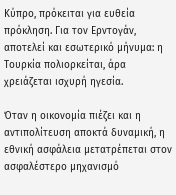Κύπρο, πρόκειται για ευθεία πρόκληση. Για τον Ερντογάν, αποτελεί και εσωτερικό μήνυμα: η Τουρκία πολιορκείται, άρα χρειάζεται ισχυρή ηγεσία.

Όταν η οικονομία πιέζει και η αντιπολίτευση αποκτά δυναμική, η εθνική ασφάλεια μετατρέπεται στον ασφαλέστερο μηχανισμό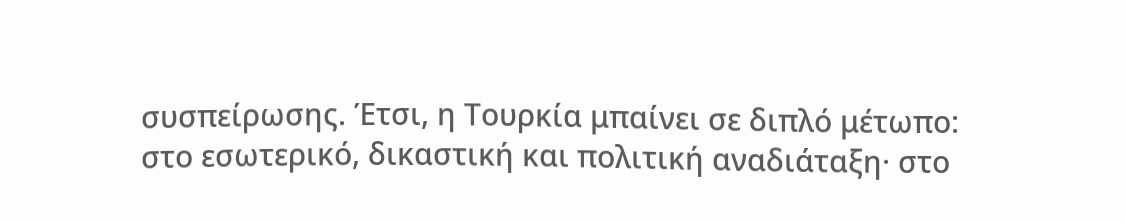συσπείρωσης. Έτσι, η Τουρκία μπαίνει σε διπλό μέτωπο: στο εσωτερικό, δικαστική και πολιτική αναδιάταξη· στο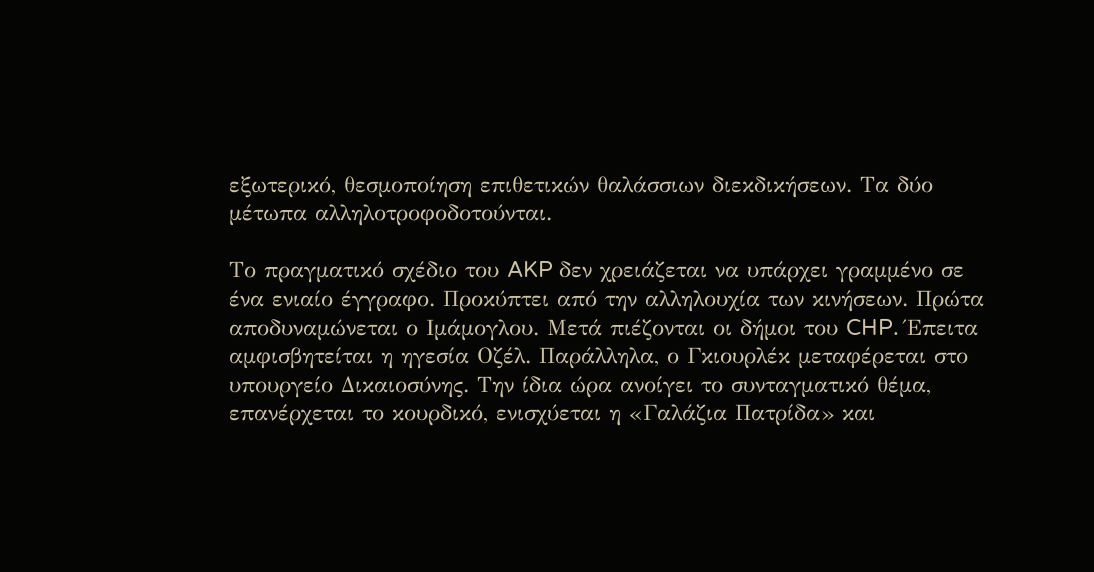εξωτερικό, θεσμοποίηση επιθετικών θαλάσσιων διεκδικήσεων. Τα δύο μέτωπα αλληλοτροφοδοτούνται.

Το πραγματικό σχέδιο του AKP δεν χρειάζεται να υπάρχει γραμμένο σε ένα ενιαίο έγγραφο. Προκύπτει από την αλληλουχία των κινήσεων. Πρώτα αποδυναμώνεται ο Ιμάμογλου. Μετά πιέζονται οι δήμοι του CHP. Έπειτα αμφισβητείται η ηγεσία Οζέλ. Παράλληλα, ο Γκιουρλέκ μεταφέρεται στο υπουργείο Δικαιοσύνης. Την ίδια ώρα ανοίγει το συνταγματικό θέμα, επανέρχεται το κουρδικό, ενισχύεται η «Γαλάζια Πατρίδα» και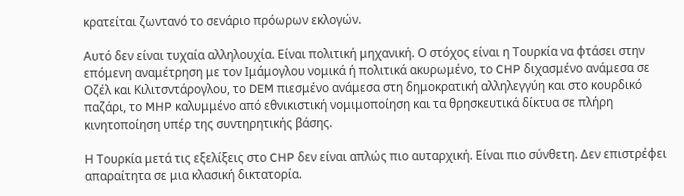κρατείται ζωντανό το σενάριο πρόωρων εκλογών.

Αυτό δεν είναι τυχαία αλληλουχία. Είναι πολιτική μηχανική. Ο στόχος είναι η Τουρκία να φτάσει στην επόμενη αναμέτρηση με τον Ιμάμογλου νομικά ή πολιτικά ακυρωμένο, το CHP διχασμένο ανάμεσα σε Οζέλ και Κιλιτσντάρογλου, το DEM πιεσμένο ανάμεσα στη δημοκρατική αλληλεγγύη και στο κουρδικό παζάρι, το MHP καλυμμένο από εθνικιστική νομιμοποίηση και τα θρησκευτικά δίκτυα σε πλήρη κινητοποίηση υπέρ της συντηρητικής βάσης.

Η Τουρκία μετά τις εξελίξεις στο CHP δεν είναι απλώς πιο αυταρχική. Είναι πιο σύνθετη. Δεν επιστρέφει απαραίτητα σε μια κλασική δικτατορία.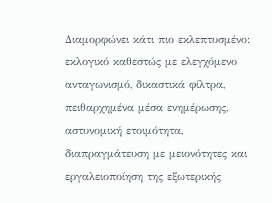Διαμορφώνει κάτι πιο εκλεπτυσμένο: εκλογικό καθεστώς με ελεγχόμενο ανταγωνισμό, δικαστικά φίλτρα, πειθαρχημένα μέσα ενημέρωσης, αστυνομική ετοιμότητα, διαπραγμάτευση με μειονότητες και εργαλειοποίηση της εξωτερικής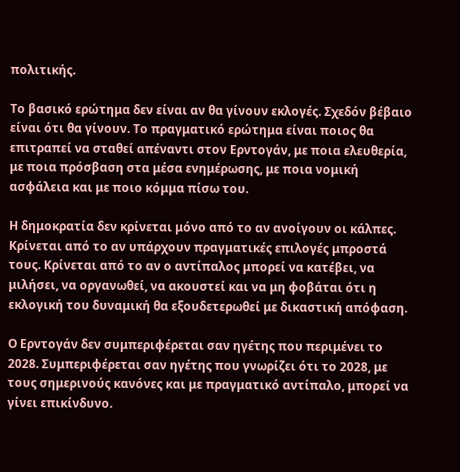πολιτικής.

Το βασικό ερώτημα δεν είναι αν θα γίνουν εκλογές. Σχεδόν βέβαιο είναι ότι θα γίνουν. Το πραγματικό ερώτημα είναι ποιος θα επιτραπεί να σταθεί απέναντι στον Ερντογάν, με ποια ελευθερία, με ποια πρόσβαση στα μέσα ενημέρωσης, με ποια νομική ασφάλεια και με ποιο κόμμα πίσω του.

Η δημοκρατία δεν κρίνεται μόνο από το αν ανοίγουν οι κάλπες. Κρίνεται από το αν υπάρχουν πραγματικές επιλογές μπροστά τους. Κρίνεται από το αν ο αντίπαλος μπορεί να κατέβει, να μιλήσει, να οργανωθεί, να ακουστεί και να μη φοβάται ότι η εκλογική του δυναμική θα εξουδετερωθεί με δικαστική απόφαση.

Ο Ερντογάν δεν συμπεριφέρεται σαν ηγέτης που περιμένει το 2028. Συμπεριφέρεται σαν ηγέτης που γνωρίζει ότι το 2028, με τους σημερινούς κανόνες και με πραγματικό αντίπαλο, μπορεί να γίνει επικίνδυνο.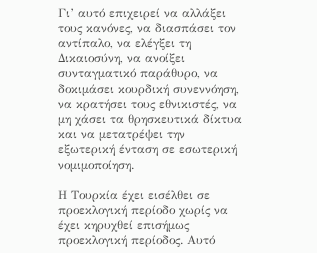Γι’ αυτό επιχειρεί να αλλάξει τους κανόνες, να διασπάσει τον αντίπαλο, να ελέγξει τη Δικαιοσύνη, να ανοίξει συνταγματικό παράθυρο, να δοκιμάσει κουρδική συνεννόηση, να κρατήσει τους εθνικιστές, να μη χάσει τα θρησκευτικά δίκτυα και να μετατρέψει την εξωτερική ένταση σε εσωτερική νομιμοποίηση.

Η Τουρκία έχει εισέλθει σε προεκλογική περίοδο χωρίς να έχει κηρυχθεί επισήμως προεκλογική περίοδος. Αυτό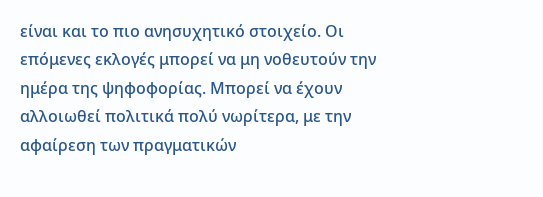είναι και το πιο ανησυχητικό στοιχείο. Οι επόμενες εκλογές μπορεί να μη νοθευτούν την ημέρα της ψηφοφορίας. Μπορεί να έχουν αλλοιωθεί πολιτικά πολύ νωρίτερα, με την αφαίρεση των πραγματικών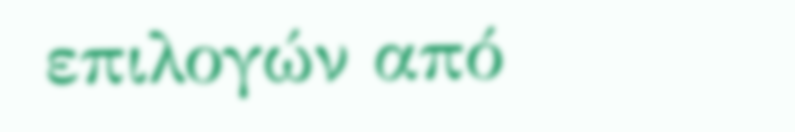επιλογών από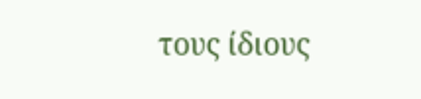τους ίδιους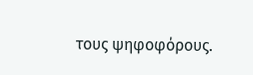τους ψηφοφόρους.